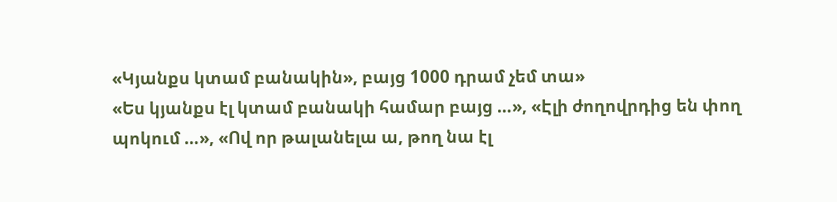«Կյանքս կտամ բանակին», բայց 1000 դրամ չեմ տա»
«Ես կյանքս էլ կտամ բանակի համար բայց …», «Էլի ժողովրդից են փող պոկում …», «Ով որ թալանելա ա, թող նա էլ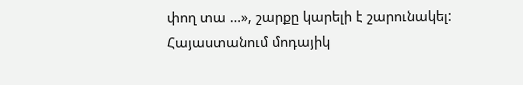փող տա …», շարքը կարելի է շարունակել: Հայաստանում մոդայիկ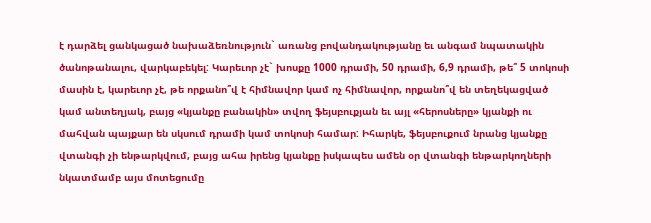է դարձել ցանկացած նախաձեռնություն` առանց բովանդակությանը եւ անգամ նպատակին ծանոթանալու, վարկաբեկել: Կարեւոր չէ` խոսքը 1000 դրամի, 50 դրամի, 6,9 դրամի, թե՞ 5 տոկոսի մասին է, կարեւոր չէ, թե որքանո՞վ է հիմնավոր կամ ոչ հիմնավոր, որքանո՞վ են տեղեկացված կամ անտեղյակ, բայց «կյանքը բանակին» տվող ֆեյսբուքյան եւ այլ «հերոսները» կյանքի ու մահվան պայքար են սկսում դրամի կամ տոկոսի համար: Իհարկե, ֆեյսբուքում նրանց կյանքը վտանգի չի ենթարկվում, բայց ահա իրենց կյանքը իսկապես ամեն օր վտանգի ենթարկողների նկատմամբ այս մոտեցումը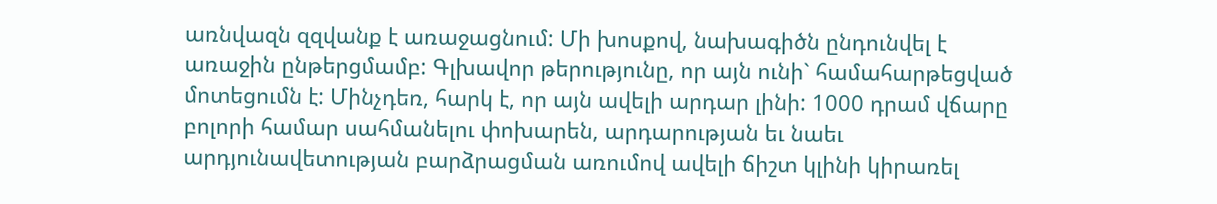առնվազն զզվանք է առաջացնում: Մի խոսքով, նախագիծն ընդունվել է առաջին ընթերցմամբ: Գլխավոր թերությունը, որ այն ունի` համահարթեցված մոտեցումն է: Մինչդեռ, հարկ է, որ այն ավելի արդար լինի: 1000 դրամ վճարը բոլորի համար սահմանելու փոխարեն, արդարության եւ նաեւ արդյունավետության բարձրացման առումով ավելի ճիշտ կլինի կիրառել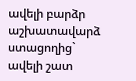ավելի բարձր աշխատավարձ ստացողից` ավելի շատ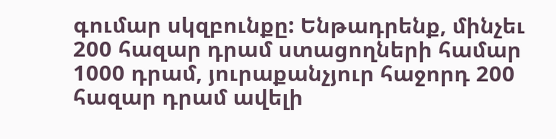գումար սկզբունքը: Ենթադրենք, մինչեւ 200 հազար դրամ ստացողների համար 1000 դրամ, յուրաքանչյուր հաջորդ 200 հազար դրամ ավելի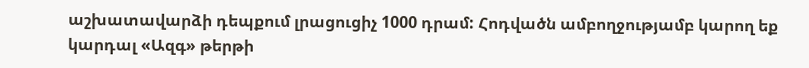աշխատավարձի դեպքում լրացուցիչ 1000 դրամ: Հոդվածն ամբողջությամբ կարող եք կարդալ «Ազգ» թերթի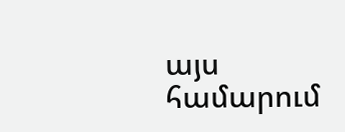այս համարում